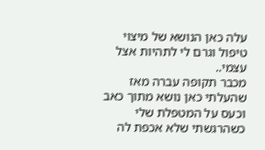עלה כאן הנושא של מיצוי טיפול וגרם לי לתהיות אצל עצמי..
מכבר תקופה עברה מאז שהעלתי כאן נושא מתוך כאב וכעס על המטפלת שלי כשהרגשתי שלא אכפת לה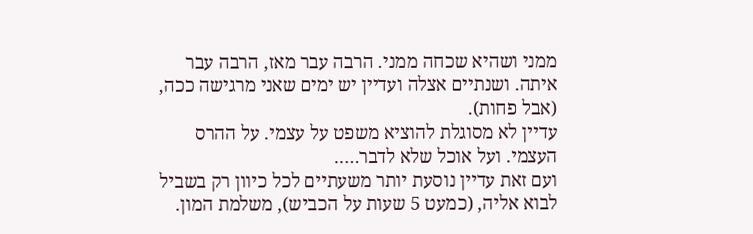ממני ושהיא שכחה ממני. הרבה עבר מאז, הרבה עבר איתה. ושנתיים אצלה ועדיין יש ימים שאני מרגישה ככה, (אבל פחות).
עדיין לא מסוגלת להוציא משפט על עצמי. על ההרס העצמי. ועל אוכל שלא לדבר…..
ועם זאת עדיין נוסעת יותר משעתיים לכל כיוון רק בשביל לבוא אליה, (כמעט 5 שעות על הכביש), משלמת המון.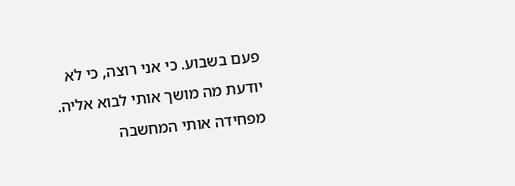פעם בשבוע. כי אני רוצה, כי לא יודעת מה מושך אותי לבוא אליה.
מפחידה אותי המחשבה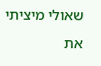שאולי מיציתי את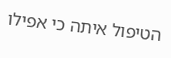הטיפול איתה כי אפילו